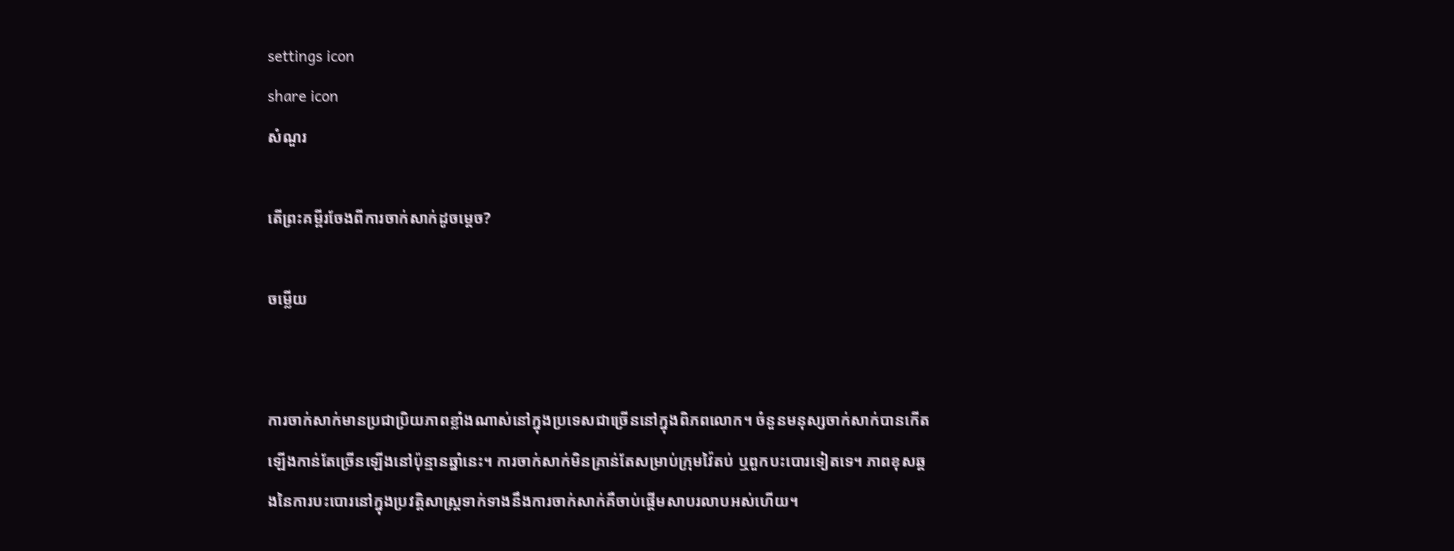settings icon
share icon
សំណួរ

តើព្រះគម្ពីរចែងពីការចាក់សាក់ដូចម្តេច?

ចម្លើយ


ការចាក់សាក់មានប្រជាប្រិយភាពខ្លាំងណាស់នៅក្នុងប្រទេសជាច្រើននៅក្នុងពិភពលោក។ ចំនួនមនុស្សចាក់សាក់បានកើតឡើងកាន់តែច្រើនឡើងនៅប៉ុន្មានឆ្នាំនេះ។ ការចាក់សាក់មិនគ្រាន់តែសម្រាប់ក្រុមវ៉ៃតប់ ឬពួកបះបោរទៀតទេ។ ភាពខុសឆ្គងនៃការបះបោរនៅក្នុងប្រវត្តិសាស្រ្តទាក់ទាងនឹងការចាក់សាក់គឺចាប់ផ្តើមសាបរលាបអស់ហើយ។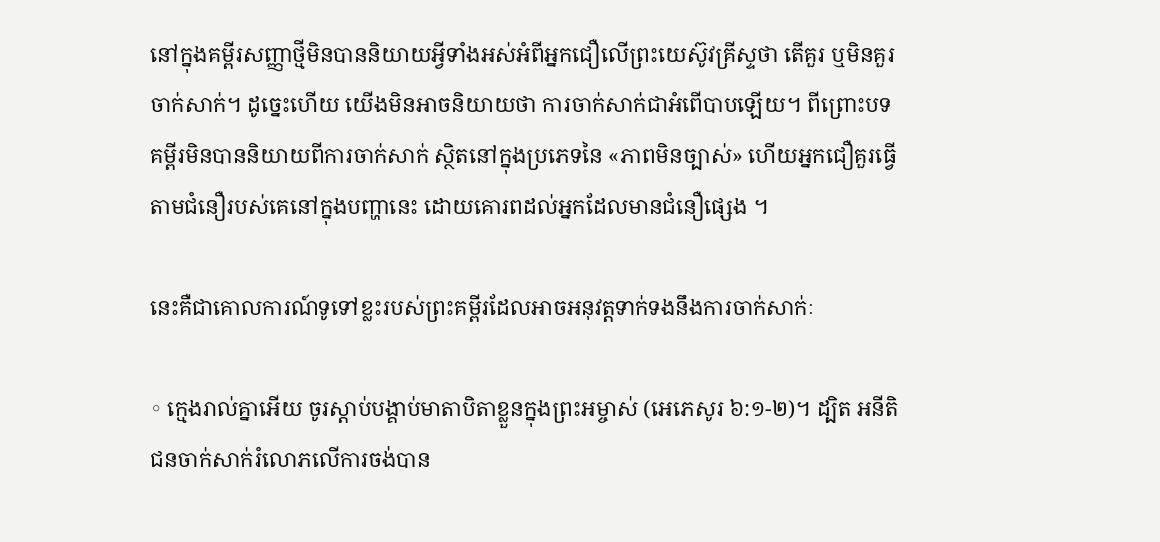នៅក្នុងគម្ពីរសញ្ញាថ្មីមិនបាននិយាយអ្វីទាំងអស់អំពីអ្នកជឿលើព្រះយេស៊ូវគ្រីស្ទថា តើគួរ ឬមិនគួរចាក់សាក់។ ដូច្នេះហើយ យើងមិនអាចនិយាយថា ការចាក់សាក់ជាអំពើបាបឡើយ។ ពីព្រោះបទគម្ពីរមិនបាននិយាយពីការចាក់សាក់ សិ្ថតនៅក្នុងប្រភេទនៃ «ភាពមិនច្បាស់» ហើយអ្នកជឿគួរធ្វើតាមជំនឿរបស់គេនៅក្នុងបញ្ហានេះ ដោយគោរពដល់អ្នកដែលមានជំនឿផ្សេង ។

នេះគឺជាគោលការណ៍ទូទៅខ្លះរបស់ព្រះគម្ពីរដែលអាចអនុវត្តទាក់ទងនឹងការចាក់សាក់ៈ

◦ ក្មេងរាល់គ្នាអើយ ចូរស្តាប់បង្គាប់មាតាបិតាខ្លួនក្នុងព្រះ‌អម្ចាស់ (អេភេសូរ ៦:១-២)។ ដ្បិត អនីតិជនចាក់សាក់រំលោភលើការចង់បាន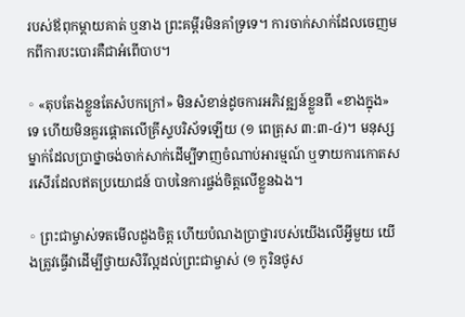របស់ឪពុកម្តាយគាត់ ឬនាង ព្រះគម្ពីរមិនគាំទ្រទេ។ ការចាក់សាក់ដែលចេញមកពីការបះបោរគឺជាអំពើបាប។

◦ «តុប‌តែងខ្លួនតែសំបកក្រៅ» មិនសំខាន់ដូចការអភិវឌ្ឍន៍ខ្លួនពី «ខាងក្នុង» ទេ ហើយមិនគួរផ្តោតលើគ្រីស្ទបរិស័ទឡើយ (១ ពេត្រុស ៣:៣-៤)។ មនុស្សម្នាក់ដែលប្រាថ្នាចង់ចាក់សាក់ដើម្បីទាញចំណាប់អារម្មណ៍ ឬទាយការកោតសរសើរដែលឥតប្រយោជន៍ បាបនៃការផ្ចង់ចិត្តលើខ្លួនឯង។

◦ ព្រះជាម្ចាស់ទតមើលដួងចិត្ត ហើយបំណងប្រាថ្នារបស់យើងលើអ្វីមួយ យើងត្រូវធ្វើវាដើម្បីថ្វាយសិរីល្អដល់ព្រះជាម្ចាស់ (១ កូរិនថូស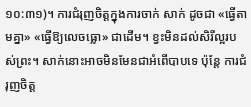១០:៣១)។ ការជំរុញចិត្តក្នុងការចាក់ សាក់ ដូចជា «ធ្វើតាមគ្នា» «ធ្វើឱ្យលេចធ្លោ» ជាដើម។ ខ្វះមិនដល់សិរីល្អរបស់ព្រះ។ សាក់នោះអាចមិនមែនជាអំពើបាបទេ ប៉ុន្តែ ការជំរុញចិត្ត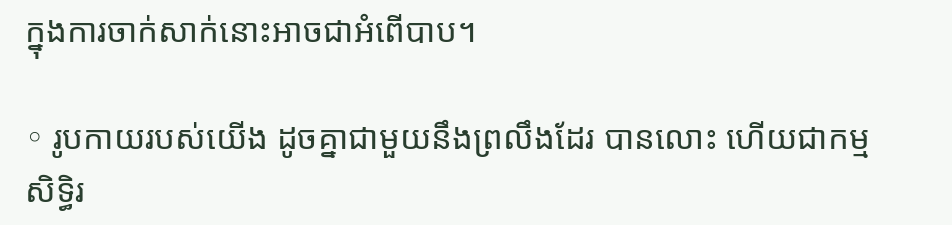ក្នុងការចាក់សាក់នោះអាចជាអំពើបាប។

◦ រូបកាយរបស់យើង ដូចគ្នាជាមួយនឹងព្រលឹងដែរ បានលោះ ហើយជាកម្មសិទ្ធិរ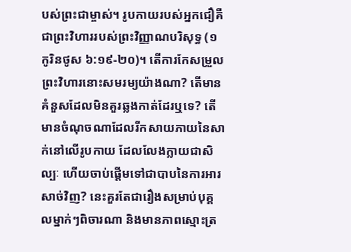បស់ព្រះជាម្ចាស់។ រូបកាយរបស់អ្នកជឿគឺជាព្រះវិហាររបស់ព្រះវិញ្ញាណបរិសុទ្ធ (១ កូរិនថូស ៦:១៩-២០)។ តើការកែសម្រួលព្រះវិហារនោះសមរម្យយ៉ាងណា? តើមានគំនួសដែលមិនគួរឆ្លងកាត់ដែរឬទេ? តើមានចំណុចណាដែលរីកសាយភាយនៃសាក់នៅលើរូបកាយ ដែលលែងក្លាយជាសិល្បៈ ហើយចាប់ផ្តើមទៅជាបាបនៃការអារសាច់វិញ? នេះគួរតែជារឿងសម្រាប់បុគ្គលម្នាក់ៗពិចារណា និងមានភាពស្មោះត្រ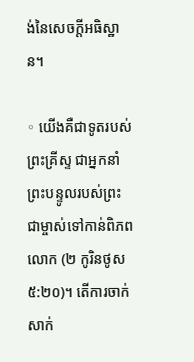ង់នៃសេចក្តីអធិស្ឋាន។

◦ យើងគឺជាទូតរបស់ព្រះគ្រីស្ទ ជាអ្នកនាំព្រះបន្ទូលរបស់ព្រះជាម្ចាស់ទៅកាន់ពិភពលោក (២ កូរិនថូស ៥:២០)។ តើការចាក់សាក់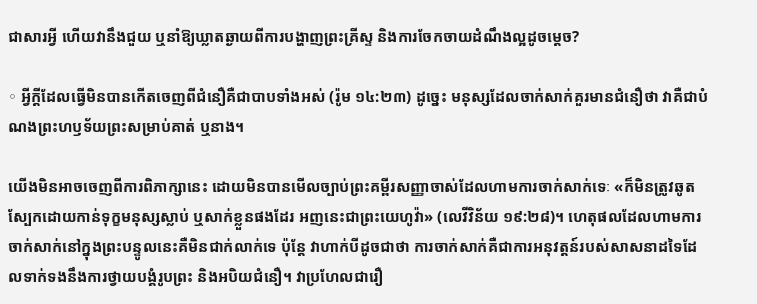ជាសារអ្វី ហើយវានឹងជួយ ឬនាំឱ្យឃ្លាតឆ្ងាយពីការបង្ហាញព្រះគ្រីស្ទ និងការចែកចាយដំណឹងល្អដូចម្តេច?

◦ អ្វីក្តីដែលធ្វើមិនបានកើតចេញពីជំនឿគឺជាបាបទាំងអស់ (រ៉ូម ១៤:២៣) ដូច្នេះ មនុស្សដែលចាក់សាក់គួរមានជំនឿថា វាគឺជាបំណងព្រះហឫទ័យព្រះសម្រាប់គាត់ ឬនាង។

យើងមិនអាចចេញពីការពិភាក្សានេះ ដោយមិនបានមើលច្បាប់ព្រះគម្ពីរសញ្ញាចាស់ដែលហាមការចាក់សាក់ទេៈ «ក៏មិនត្រូវឆូតស្បែកដោយកាន់ទុក្ខមនុស្សស្លាប់ ឬសាក់ខ្លួនផងដែរ អញនេះជាព្រះ‌យេហូវ៉ា» (លេវីវិន័យ ១៩:២៨)។ ហេតុផលដែលហាមការចាក់សាក់នៅក្នុងព្រះបន្ទូលនេះគឺមិនជាក់លាក់ទេ ប៉ុន្តែ វាហាក់បីដូចជាថា ការចាក់សាក់គឺជាការអនុវត្តន៍របស់សាសនាដទៃដែលទាក់ទងនឹងការថ្វាយបង្គំរូបព្រះ និងអបិយជំនឿ។ វាប្រហែលជារឿ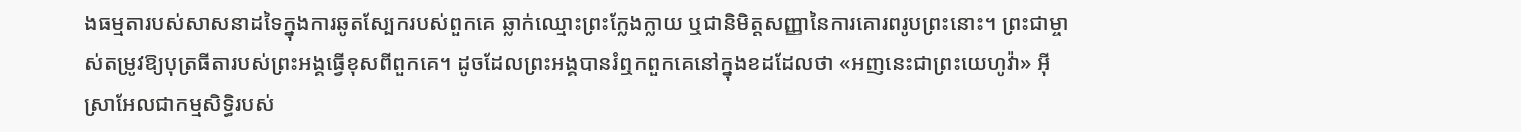ងធម្មតារបស់សាសនាដទៃក្នុងការឆូតស្បែករបស់ពួកគេ ឆ្លាក់ឈ្មោះព្រះក្លែងក្លាយ ឬជានិមិត្តសញ្ញានៃការគោរពរូបព្រះនោះ។ ព្រះជាម្ចាស់តម្រូវឱ្យបុត្រធីតារបស់ព្រះអង្គធ្វើខុសពីពួកគេ។ ដូចដែលព្រះអង្គបានរំឮកពួកគេនៅក្នុងខដដែលថា «អញនេះជាព្រះ‌យេហូវ៉ា» អ៊ីស្រាអែលជាកម្មសិទ្ធិរបស់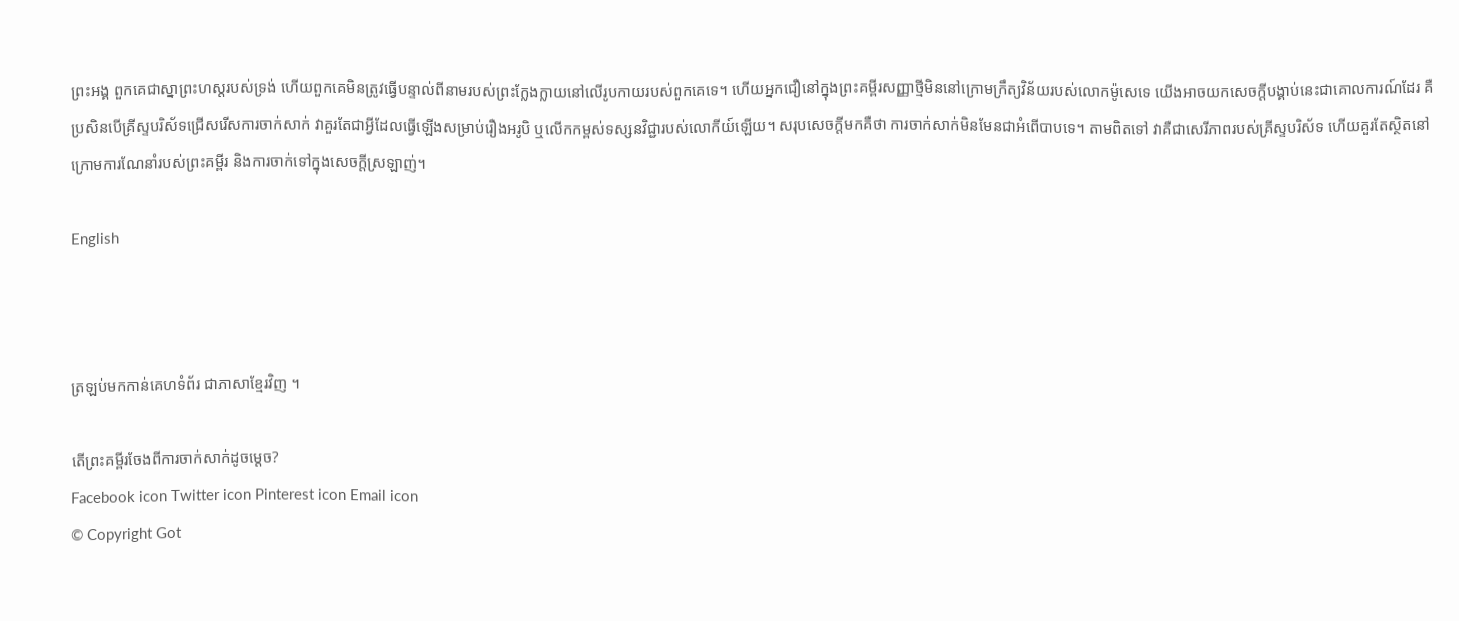ព្រះអង្គ ពួកគេជាស្នាព្រះហស្តរបស់ទ្រង់ ហើយពួកគេមិនត្រូវធ្វើបន្ទាល់ពីនាមរបស់ព្រះក្លែងក្លាយនៅលើរូបកាយរបស់ពួកគេទេ។ ហើយអ្នកជឿនៅក្នុងព្រះគម្ពីរសញ្ញាថ្មីមិននៅក្រោមក្រឹត្យវិន័យរបស់លោកម៉ូសេទេ យើងអាចយកសេចក្តីបង្គាប់នេះជាគោលការណ៍ដែរ គឺប្រសិនបើគ្រីស្ទបរិស័ទជ្រើសរើសការចាក់សាក់ វាគួរតែជាអ្វីដែលធ្វើឡើងសម្រាប់រឿងអរូបិ ឬលើកកម្ពស់ទស្សនវិជ្ជារបស់លោកីយ៍ឡើយ។ សរុបសេចក្តីមកគឺថា ការចាក់សាក់មិនមែនជាអំពើបាបទេ។ តាមពិតទៅ វាគឺជាសេរីភាពរបស់គ្រីស្ទបរិស័ទ ហើយគួរតែស្ថិតនៅក្រោមការណែនាំរបស់ព្រះគម្ពីរ និងការចាក់ទៅក្នុងសេចក្តីស្រឡាញ់។

English



ត្រឡប់មកកាន់គេហទំព័រ ជាភាសាខ្មែរវិញ ។

តើព្រះគម្ពីរចែងពីការចាក់សាក់ដូចម្តេច?
Facebook icon Twitter icon Pinterest icon Email icon
© Copyright Got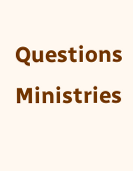Questions Ministries